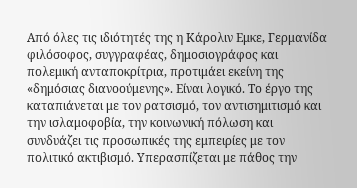Aπό όλες τις ιδιότητές της η Κάρολιν Εμκε, Γερμανίδα φιλόσοφος, συγγραφέας, δημοσιογράφος και πολεμική ανταποκρίτρια, προτιμάει εκείνη της «δημόσιας διανοούμενης». Είναι λογικό. Το έργο της καταπιάνεται με τον ρατσισμό, τον αντισημιτισμό και την ισλαμοφοβία, την κοινωνική πόλωση και συνδυάζει τις προσωπικές της εμπειρίες με τον πολιτικό ακτιβισμό. Υπερασπίζεται με πάθος την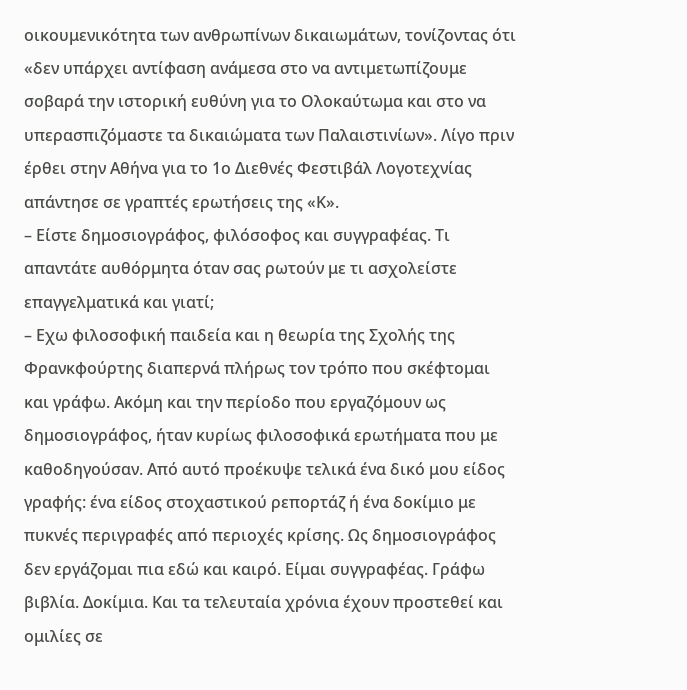οικουμενικότητα των ανθρωπίνων δικαιωμάτων, τονίζοντας ότι «δεν υπάρχει αντίφαση ανάμεσα στο να αντιμετωπίζουμε σοβαρά την ιστορική ευθύνη για το Ολοκαύτωμα και στο να υπερασπιζόμαστε τα δικαιώματα των Παλαιστινίων». Λίγο πριν έρθει στην Αθήνα για το 1ο Διεθνές Φεστιβάλ Λογοτεχνίας απάντησε σε γραπτές ερωτήσεις της «Κ».
– Είστε δημοσιογράφος, φιλόσοφος και συγγραφέας. Τι απαντάτε αυθόρμητα όταν σας ρωτούν με τι ασχολείστε επαγγελματικά και γιατί;
– Εχω φιλοσοφική παιδεία και η θεωρία της Σχολής της Φρανκφούρτης διαπερνά πλήρως τον τρόπο που σκέφτομαι και γράφω. Ακόμη και την περίοδο που εργαζόμουν ως δημοσιογράφος, ήταν κυρίως φιλοσοφικά ερωτήματα που με καθοδηγούσαν. Από αυτό προέκυψε τελικά ένα δικό μου είδος γραφής: ένα είδος στοχαστικού ρεπορτάζ ή ένα δοκίμιο με πυκνές περιγραφές από περιοχές κρίσης. Ως δημοσιογράφος δεν εργάζομαι πια εδώ και καιρό. Είμαι συγγραφέας. Γράφω βιβλία. Δοκίμια. Και τα τελευταία χρόνια έχουν προστεθεί και ομιλίες σε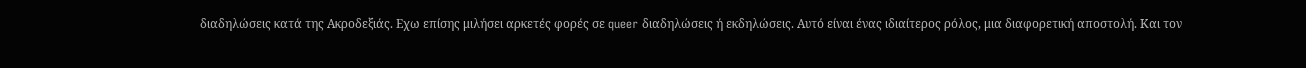διαδηλώσεις κατά της Aκροδεξιάς. Eχω επίσης μιλήσει αρκετές φορές σε queer διαδηλώσεις ή εκδηλώσεις. Αυτό είναι ένας ιδιαίτερος ρόλος, μια διαφορετική αποστολή. Και τον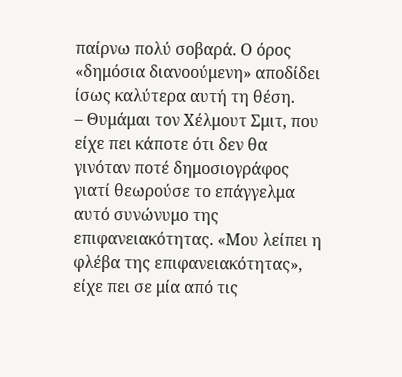παίρνω πολύ σοβαρά. Ο όρος «δημόσια διανοούμενη» αποδίδει ίσως καλύτερα αυτή τη θέση.
– Θυμάμαι τον Χέλμουτ Σμιτ, που είχε πει κάποτε ότι δεν θα γινόταν ποτέ δημοσιογράφος γιατί θεωρούσε το επάγγελμα αυτό συνώνυμο της επιφανειακότητας. «Μου λείπει η φλέβα της επιφανειακότητας», είχε πει σε μία από τις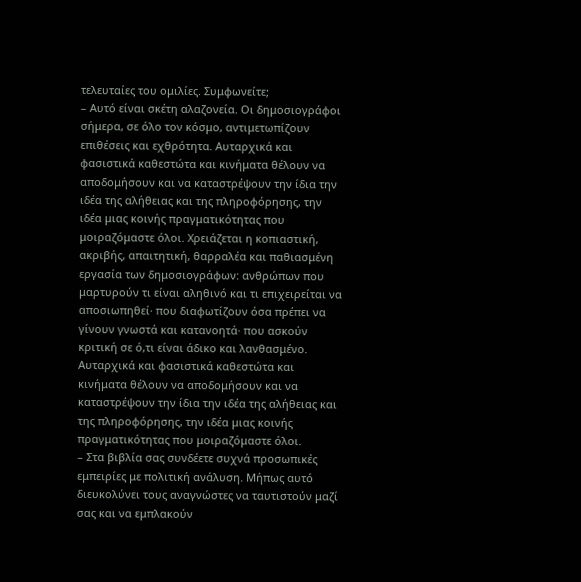τελευταίες του ομιλίες. Συμφωνείτε;
– Αυτό είναι σκέτη αλαζονεία. Οι δημοσιογράφοι σήμερα, σε όλο τον κόσμο, αντιμετωπίζουν επιθέσεις και εχθρότητα. Αυταρχικά και φασιστικά καθεστώτα και κινήματα θέλουν να αποδομήσουν και να καταστρέψουν την ίδια την ιδέα της αλήθειας και της πληροφόρησης, την ιδέα μιας κοινής πραγματικότητας που μοιραζόμαστε όλοι. Χρειάζεται η κοπιαστική, ακριβής, απαιτητική, θαρραλέα και παθιασμένη εργασία των δημοσιογράφων: ανθρώπων που μαρτυρούν τι είναι αληθινό και τι επιχειρείται να αποσιωπηθεί· που διαφωτίζουν όσα πρέπει να γίνουν γνωστά και κατανοητά· που ασκούν κριτική σε ό,τι είναι άδικο και λανθασμένο.
Αυταρχικά και φασιστικά καθεστώτα και κινήματα θέλουν να αποδομήσουν και να καταστρέψουν την ίδια την ιδέα της αλήθειας και της πληροφόρησης, την ιδέα μιας κοινής πραγματικότητας που μοιραζόμαστε όλοι.
– Στα βιβλία σας συνδέετε συχνά προσωπικές εμπειρίες με πολιτική ανάλυση. Μήπως αυτό διευκολύνει τους αναγνώστες να ταυτιστούν μαζί σας και να εμπλακούν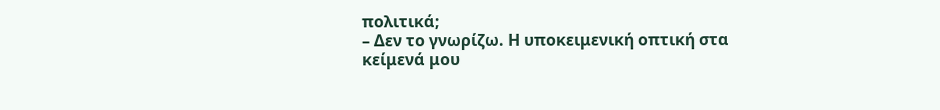πολιτικά;
– Δεν το γνωρίζω. Η υποκειμενική οπτική στα κείμενά μου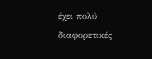έχει πολύ διαφορετικές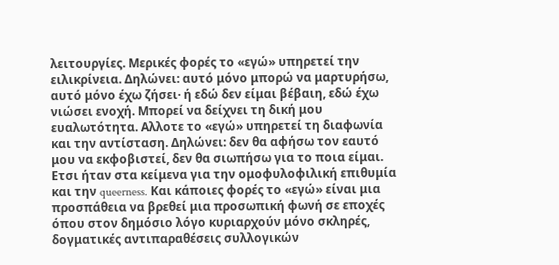λειτουργίες. Μερικές φορές το «εγώ» υπηρετεί την ειλικρίνεια. Δηλώνει: αυτό μόνο μπορώ να μαρτυρήσω, αυτό μόνο έχω ζήσει· ή εδώ δεν είμαι βέβαιη, εδώ έχω νιώσει ενοχή. Μπορεί να δείχνει τη δική μου ευαλωτότητα. Aλλοτε το «εγώ» υπηρετεί τη διαφωνία και την αντίσταση. Δηλώνει: δεν θα αφήσω τον εαυτό μου να εκφοβιστεί, δεν θα σιωπήσω για το ποια είμαι. Eτσι ήταν στα κείμενα για την ομοφυλοφιλική επιθυμία και την queerness. Και κάποιες φορές το «εγώ» είναι μια προσπάθεια να βρεθεί μια προσωπική φωνή σε εποχές όπου στον δημόσιο λόγο κυριαρχούν μόνο σκληρές, δογματικές αντιπαραθέσεις συλλογικών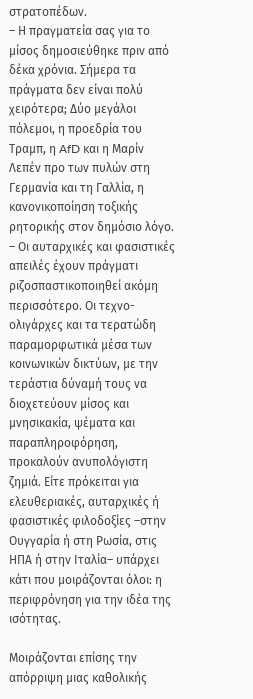στρατοπέδων.
– Η πραγματεία σας για το μίσος δημοσιεύθηκε πριν από δέκα χρόνια. Σήμερα τα πράγματα δεν είναι πολύ χειρότερα; Δύο μεγάλοι πόλεμοι, η προεδρία του Τραμπ, η AfD και η Μαρίν Λεπέν προ των πυλών στη Γερμανία και τη Γαλλία, η κανονικοποίηση τοξικής ρητορικής στον δημόσιο λόγο.
– Οι αυταρχικές και φασιστικές απειλές έχουν πράγματι ριζοσπαστικοποιηθεί ακόμη περισσότερο. Οι τεχνο-ολιγάρχες και τα τερατώδη παραμορφωτικά μέσα των κοινωνικών δικτύων, με την τεράστια δύναμή τους να διοχετεύουν μίσος και μνησικακία, ψέματα και παραπληροφόρηση, προκαλούν ανυπολόγιστη ζημιά. Είτε πρόκειται για ελευθεριακές, αυταρχικές ή φασιστικές φιλοδοξίες –στην Ουγγαρία ή στη Ρωσία, στις ΗΠΑ ή στην Ιταλία– υπάρχει κάτι που μοιράζονται όλοι: η περιφρόνηση για την ιδέα της ισότητας.

Μοιράζονται επίσης την απόρριψη μιας καθολικής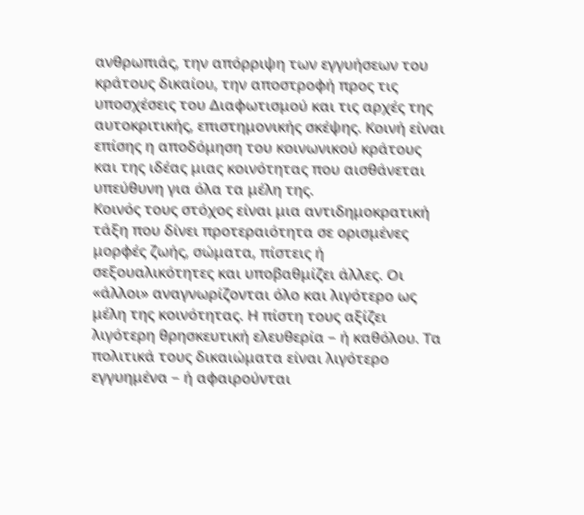ανθρωπιάς, την απόρριψη των εγγυήσεων του κράτους δικαίου, την αποστροφή προς τις υποσχέσεις του Διαφωτισμού και τις αρχές της αυτοκριτικής, επιστημονικής σκέψης. Κοινή είναι επίσης η αποδόμηση του κοινωνικού κράτους και της ιδέας μιας κοινότητας που αισθάνεται υπεύθυνη για όλα τα μέλη της.
Κοινός τους στόχος είναι μια αντιδημοκρατική τάξη που δίνει προτεραιότητα σε ορισμένες μορφές ζωής, σώματα, πίστεις ή σεξουαλικότητες και υποβαθμίζει άλλες. Οι «άλλοι» αναγνωρίζονται όλο και λιγότερο ως μέλη της κοινότητας. Η πίστη τους αξίζει λιγότερη θρησκευτική ελευθερία – ή καθόλου. Τα πολιτικά τους δικαιώματα είναι λιγότερο εγγυημένα – ή αφαιρούνται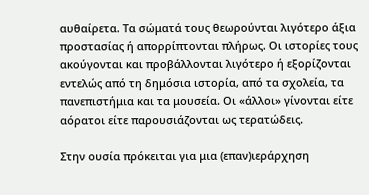αυθαίρετα. Τα σώματά τους θεωρούνται λιγότερο άξια προστασίας ή απορρίπτονται πλήρως. Οι ιστορίες τους ακούγονται και προβάλλονται λιγότερο ή εξορίζονται εντελώς από τη δημόσια ιστορία, από τα σχολεία, τα πανεπιστήμια και τα μουσεία. Οι «άλλοι» γίνονται είτε αόρατοι είτε παρουσιάζονται ως τερατώδεις.

Στην ουσία πρόκειται για μια (επαν)ιεράρχηση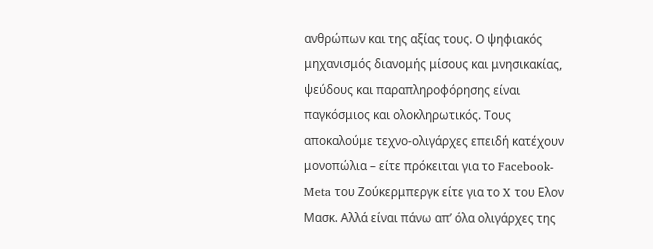ανθρώπων και της αξίας τους. Ο ψηφιακός μηχανισμός διανομής μίσους και μνησικακίας, ψεύδους και παραπληροφόρησης είναι παγκόσμιος και ολοκληρωτικός. Τους αποκαλούμε τεχνο-ολιγάρχες επειδή κατέχουν μονοπώλια – είτε πρόκειται για το Facebook-Meta του Ζούκερμπεργκ είτε για το X του Eλον Μασκ. Αλλά είναι πάνω απ’ όλα ολιγάρχες της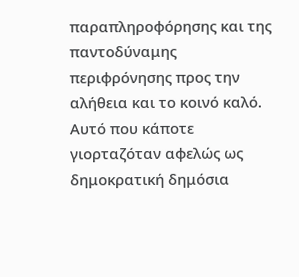παραπληροφόρησης και της παντοδύναμης περιφρόνησης προς την αλήθεια και το κοινό καλό.
Αυτό που κάποτε γιορταζόταν αφελώς ως δημοκρατική δημόσια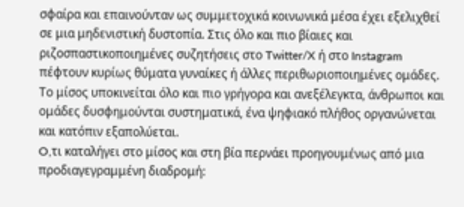σφαίρα και επαινούνταν ως συμμετοχικά κοινωνικά μέσα έχει εξελιχθεί σε μια μηδενιστική δυστοπία. Στις όλο και πιο βίαιες και ριζοσπαστικοποιημένες συζητήσεις στο Twitter/X ή στο Instagram πέφτουν κυρίως θύματα γυναίκες ή άλλες περιθωριοποιημένες ομάδες. Το μίσος υποκινείται όλο και πιο γρήγορα και ανεξέλεγκτα, άνθρωποι και ομάδες δυσφημούνται συστηματικά, ένα ψηφιακό πλήθος οργανώνεται και κατόπιν εξαπολύεται.
O,τι καταλήγει στο μίσος και στη βία περνάει προηγουμένως από μια προδιαγεγραμμένη διαδρομή: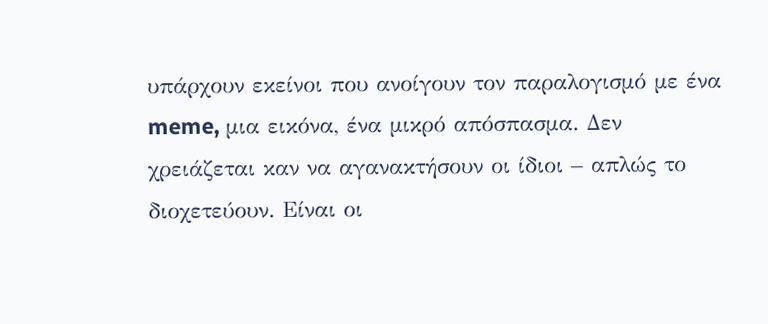υπάρχουν εκείνοι που ανοίγουν τον παραλογισμό με ένα meme, μια εικόνα, ένα μικρό απόσπασμα. Δεν χρειάζεται καν να αγανακτήσουν οι ίδιοι – απλώς το διοχετεύουν. Είναι οι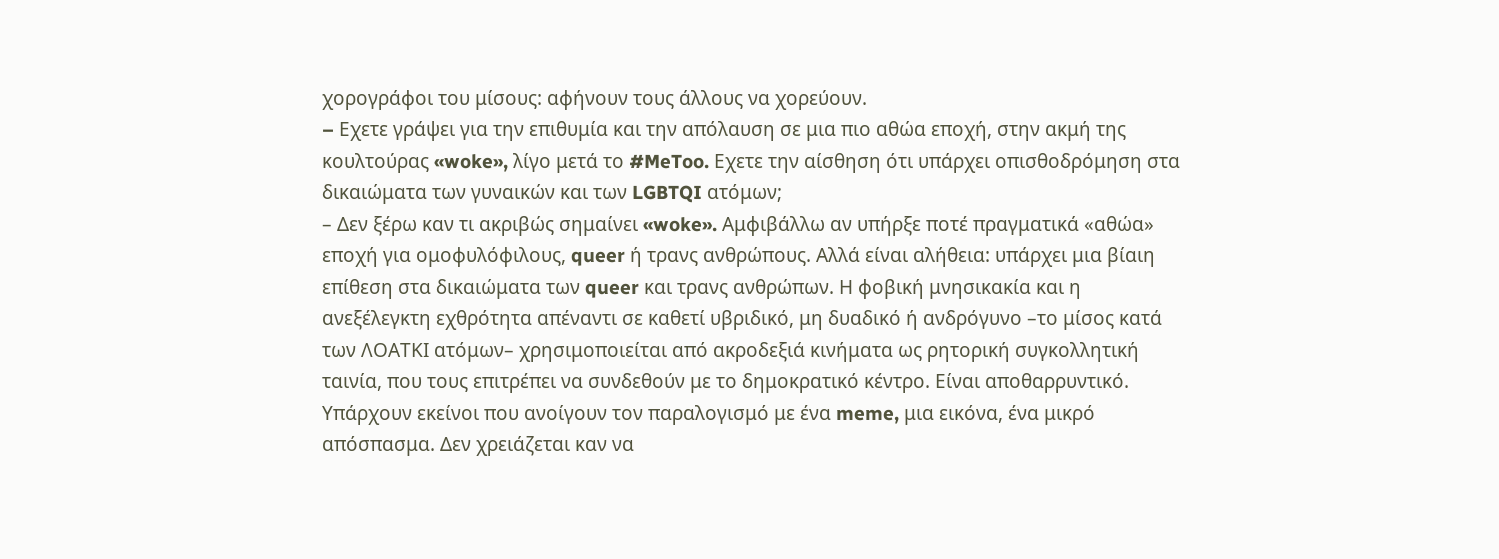χορογράφοι του μίσους: αφήνουν τους άλλους να χορεύουν.
– Eχετε γράψει για την επιθυμία και την απόλαυση σε μια πιο αθώα εποχή, στην ακμή της κουλτούρας «woke», λίγο μετά το #MeToo. Εχετε την αίσθηση ότι υπάρχει οπισθοδρόμηση στα δικαιώματα των γυναικών και των LGBTQI ατόμων;
– Δεν ξέρω καν τι ακριβώς σημαίνει «woke». Αμφιβάλλω αν υπήρξε ποτέ πραγματικά «αθώα» εποχή για ομοφυλόφιλους, queer ή τρανς ανθρώπους. Αλλά είναι αλήθεια: υπάρχει μια βίαιη επίθεση στα δικαιώματα των queer και τρανς ανθρώπων. Η φοβική μνησικακία και η ανεξέλεγκτη εχθρότητα απέναντι σε καθετί υβριδικό, μη δυαδικό ή ανδρόγυνο –το μίσος κατά των ΛΟΑΤΚΙ ατόμων– χρησιμοποιείται από ακροδεξιά κινήματα ως ρητορική συγκολλητική ταινία, που τους επιτρέπει να συνδεθούν με το δημοκρατικό κέντρο. Είναι αποθαρρυντικό.
Υπάρχουν εκείνοι που ανοίγουν τον παραλογισμό με ένα meme, μια εικόνα, ένα μικρό απόσπασμα. Δεν χρειάζεται καν να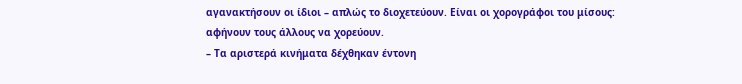αγανακτήσουν οι ίδιοι – απλώς το διοχετεύουν. Είναι οι χορογράφοι του μίσους: αφήνουν τους άλλους να χορεύουν.
– Τα αριστερά κινήματα δέχθηκαν έντονη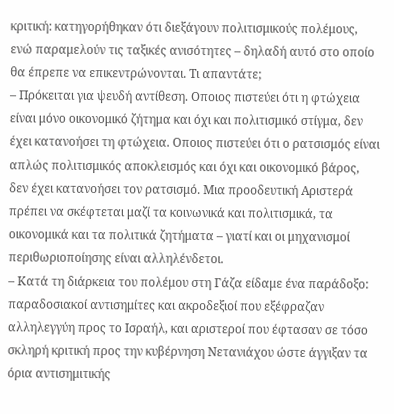κριτική: κατηγορήθηκαν ότι διεξάγουν πολιτισμικούς πολέμους, ενώ παραμελούν τις ταξικές ανισότητες – δηλαδή αυτό στο οποίο θα έπρεπε να επικεντρώνονται. Τι απαντάτε;
– Πρόκειται για ψευδή αντίθεση. Οποιος πιστεύει ότι η φτώχεια είναι μόνο οικονομικό ζήτημα και όχι και πολιτισμικό στίγμα, δεν έχει κατανοήσει τη φτώχεια. Οποιος πιστεύει ότι ο ρατσισμός είναι απλώς πολιτισμικός αποκλεισμός και όχι και οικονομικό βάρος, δεν έχει κατανοήσει τον ρατσισμό. Μια προοδευτική Αριστερά πρέπει να σκέφτεται μαζί τα κοινωνικά και πολιτισμικά, τα οικονομικά και τα πολιτικά ζητήματα – γιατί και οι μηχανισμοί περιθωριοποίησης είναι αλληλένδετοι.
– Κατά τη διάρκεια του πολέμου στη Γάζα είδαμε ένα παράδοξο: παραδοσιακοί αντισημίτες και ακροδεξιοί που εξέφραζαν αλληλεγγύη προς το Ισραήλ, και αριστεροί που έφτασαν σε τόσο σκληρή κριτική προς την κυβέρνηση Νετανιάχου ώστε άγγιξαν τα όρια αντισημιτικής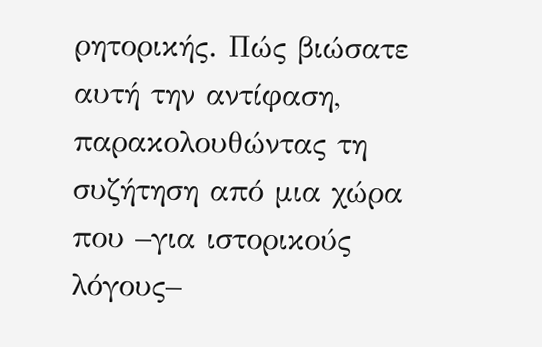ρητορικής. Πώς βιώσατε αυτή την αντίφαση, παρακολουθώντας τη συζήτηση από μια χώρα που –για ιστορικούς λόγους–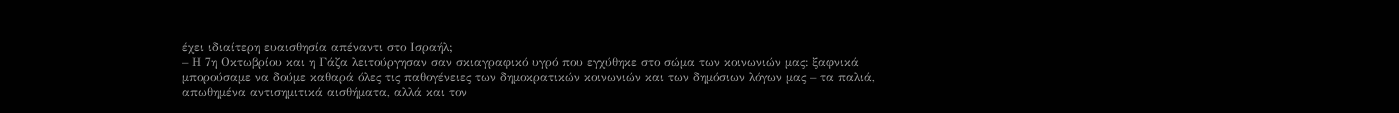έχει ιδιαίτερη ευαισθησία απέναντι στο Ισραήλ;
– Η 7η Οκτωβρίου και η Γάζα λειτούργησαν σαν σκιαγραφικό υγρό που εγχύθηκε στο σώμα των κοινωνιών μας: ξαφνικά μπορούσαμε να δούμε καθαρά όλες τις παθογένειες των δημοκρατικών κοινωνιών και των δημόσιων λόγων μας – τα παλιά, απωθημένα αντισημιτικά αισθήματα, αλλά και τον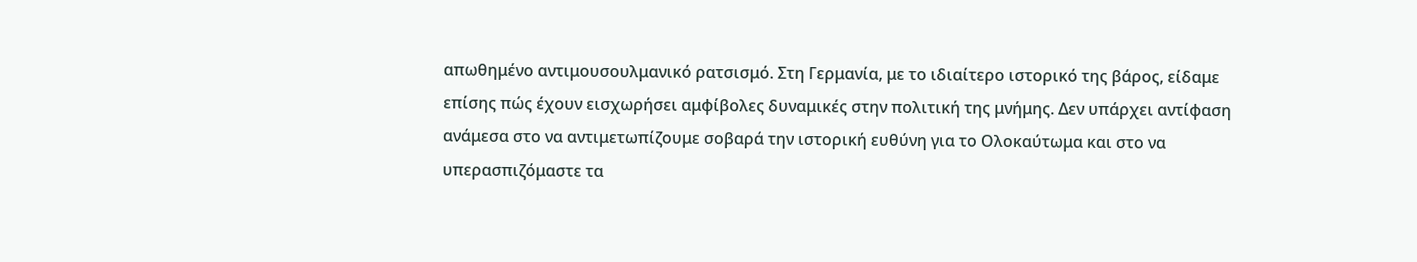απωθημένο αντιμουσουλμανικό ρατσισμό. Στη Γερμανία, με το ιδιαίτερο ιστορικό της βάρος, είδαμε επίσης πώς έχουν εισχωρήσει αμφίβολες δυναμικές στην πολιτική της μνήμης. Δεν υπάρχει αντίφαση ανάμεσα στο να αντιμετωπίζουμε σοβαρά την ιστορική ευθύνη για το Ολοκαύτωμα και στο να υπερασπιζόμαστε τα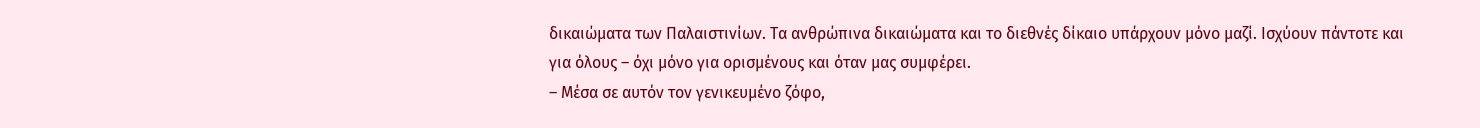δικαιώματα των Παλαιστινίων. Τα ανθρώπινα δικαιώματα και το διεθνές δίκαιο υπάρχουν μόνο μαζί. Ισχύουν πάντοτε και για όλους – όχι μόνο για ορισμένους και όταν μας συμφέρει.
– Μέσα σε αυτόν τον γενικευμένο ζόφο,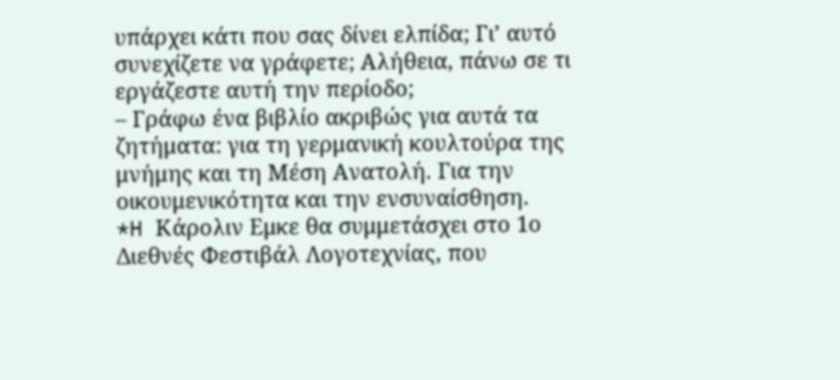υπάρχει κάτι που σας δίνει ελπίδα; Γι’ αυτό συνεχίζετε να γράφετε; Αλήθεια, πάνω σε τι εργάζεστε αυτή την περίοδο;
– Γράφω ένα βιβλίο ακριβώς για αυτά τα ζητήματα: για τη γερμανική κουλτούρα της μνήμης και τη Μέση Ανατολή. Για την οικουμενικότητα και την ενσυναίσθηση.
*H Κάρολιν Εμκε θα συμμετάσχει στο 1ο Διεθνές Φεστιβάλ Λογοτεχνίας, που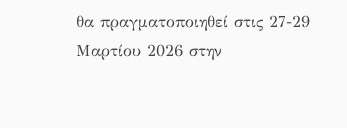θα πραγματοποιηθεί στις 27-29 Μαρτίου 2026 στην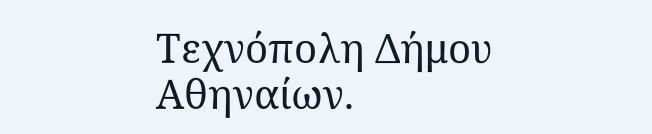Τεχνόπολη Δήμου Αθηναίων.